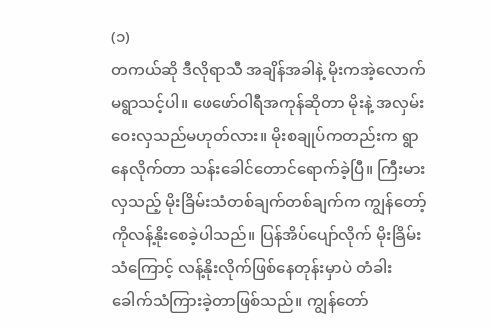(၁)
တကယ်ဆို ဒီလိုရာသီ အချိန်အခါနဲ့ မိုးကအဲ့လောက်မရွာသင့်ပါ။ ဖေဖော်ဝါရီအကုန်ဆိုတာ မိုးနဲ့ အလှမ်းဝေးလှသည်မဟုတ်လား။ မိုးစချုပ်ကတည်းက ရွာနေလိုက်တာ သန်းခေါင်တောင်ရောက်ခဲ့ပြီ။ ကြီးမားလှသည့် မိုးခြိမ်းသံတစ်ချက်တစ်ချက်က ကျွန်တော့်ကိုလန့်နိုးစေခဲ့ပါသည်။ ပြန်အိပ်ပျော်လိုက် မိုးခြိမ်းသံကြောင့် လန့်နိုးလိုက်ဖြစ်နေတုန်းမှာပဲ တံခါးခေါက်သံကြားခဲ့တာဖြစ်သည်။ ကျွန်တော်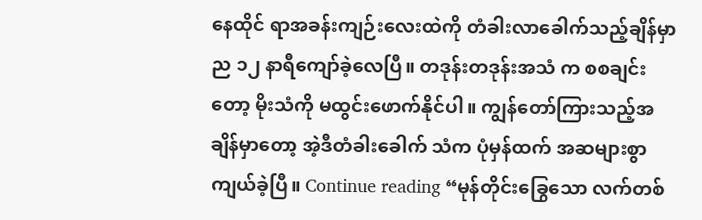နေထိုင် ရာအခန်းကျဉ်းလေးထဲကို တံခါးလာခေါက်သည့်ချိန်မှာ ည ၁၂ နာရီကျော်ခဲ့လေပြီ။ တဒုန်းတဒုန်းအသံ က စစချင်းတော့ မိုးသံကို မထွင်းဖောက်နိုင်ပါ။ ကျွန်တော်ကြားသည့်အချိန်မှာတော့ အဲ့ဒီတံခါးခေါက် သံက ပုံမှန်ထက် အဆများစွာကျယ်ခဲ့ပြီ။ Continue reading “မုန်တိုင်းခြွေသော လက်တစ်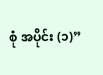စုံ အပိုင်း (၁)”